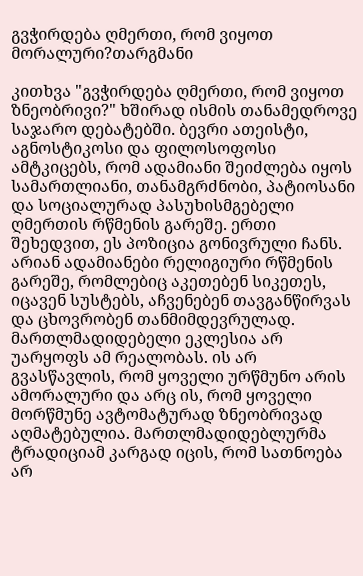გვჭირდება ღმერთი, რომ ვიყოთ მორალური?თარგმანი

კითხვა "გვჭირდება ღმერთი, რომ ვიყოთ ზნეობრივი?" ხშირად ისმის თანამედროვე საჯარო დებატებში. ბევრი ათეისტი, აგნოსტიკოსი და ფილოსოფოსი ამტკიცებს, რომ ადამიანი შეიძლება იყოს სამართლიანი, თანამგრძნობი, პატიოსანი და სოციალურად პასუხისმგებელი ღმერთის რწმენის გარეშე. ერთი შეხედვით, ეს პოზიცია გონივრული ჩანს. არიან ადამიანები რელიგიური რწმენის გარეშე, რომლებიც აკეთებენ სიკეთეს, იცავენ სუსტებს, აჩვენებენ თავგანწირვას და ცხოვრობენ თანმიმდევრულად.
მართლმადიდებელი ეკლესია არ უარყოფს ამ რეალობას. ის არ გვასწავლის, რომ ყოველი ურწმუნო არის ამორალური და არც ის, რომ ყოველი მორწმუნე ავტომატურად ზნეობრივად აღმატებულია. მართლმადიდებლურმა ტრადიციამ კარგად იცის, რომ სათნოება არ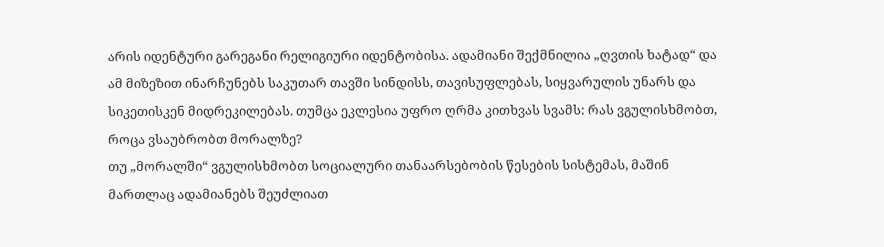არის იდენტური გარეგანი რელიგიური იდენტობისა. ადამიანი შექმნილია „ღვთის ხატად“ და ამ მიზეზით ინარჩუნებს საკუთარ თავში სინდისს, თავისუფლებას, სიყვარულის უნარს და სიკეთისკენ მიდრეკილებას. თუმცა ეკლესია უფრო ღრმა კითხვას სვამს: რას ვგულისხმობთ, როცა ვსაუბრობთ მორალზე?
თუ „მორალში“ ვგულისხმობთ სოციალური თანაარსებობის წესების სისტემას, მაშინ მართლაც ადამიანებს შეუძლიათ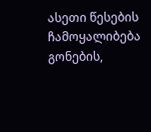ასეთი წესების ჩამოყალიბება გონების,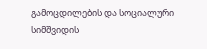გამოცდილების და სოციალური სიმშვიდის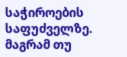საჭიროების საფუძველზე. მაგრამ თუ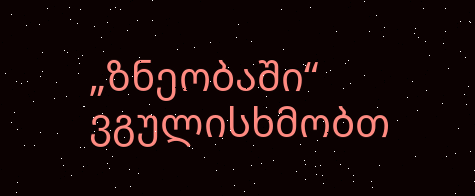„ზნეობაში“ ვგულისხმობთ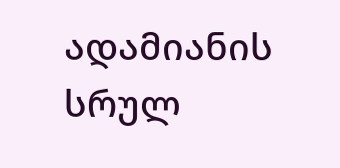ადამიანის სრულ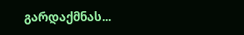გარდაქმნას...